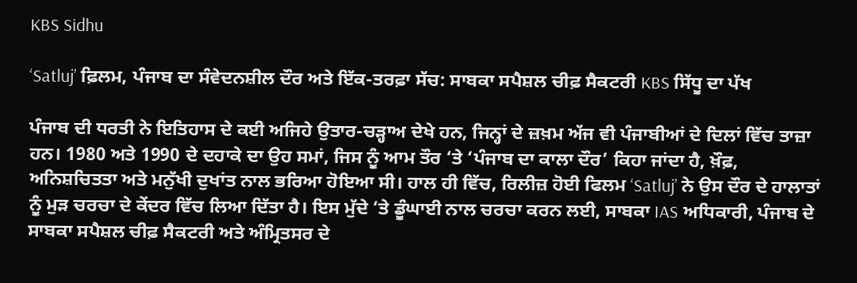KBS Sidhu

‘Satluj’ ਫ਼ਿਲਮ, ਪੰਜਾਬ ਦਾ ਸੰਵੇਦਨਸ਼ੀਲ ਦੌਰ ਅਤੇ ਇੱਕ-ਤਰਫ਼ਾ ਸੱਚ: ਸਾਬਕਾ ਸਪੈਸ਼ਲ ਚੀਫ਼ ਸੈਕਟਰੀ KBS ਸਿੱਧੂ ਦਾ ਪੱਖ

ਪੰਜਾਬ ਦੀ ਧਰਤੀ ਨੇ ਇਤਿਹਾਸ ਦੇ ਕਈ ਅਜਿਹੇ ਉਤਾਰ-ਚੜ੍ਹਾਅ ਦੇਖੇ ਹਨ, ਜਿਨ੍ਹਾਂ ਦੇ ਜ਼ਖ਼ਮ ਅੱਜ ਵੀ ਪੰਜਾਬੀਆਂ ਦੇ ਦਿਲਾਂ ਵਿੱਚ ਤਾਜ਼ਾ ਹਨ। 1980 ਅਤੇ 1990 ਦੇ ਦਹਾਕੇ ਦਾ ਉਹ ਸਮਾਂ, ਜਿਸ ਨੂੰ ਆਮ ਤੌਰ ‘ਤੇ ‘ਪੰਜਾਬ ਦਾ ਕਾਲਾ ਦੌਰ’ ਕਿਹਾ ਜਾਂਦਾ ਹੈ, ਖ਼ੌਫ਼, ਅਨਿਸ਼ਚਿਤਤਾ ਅਤੇ ਮਨੁੱਖੀ ਦੁਖਾਂਤ ਨਾਲ ਭਰਿਆ ਹੋਇਆ ਸੀ। ਹਾਲ ਹੀ ਵਿੱਚ, ਰਿਲੀਜ਼ ਹੋਈ ਫਿਲਮ ‘Satluj’ ਨੇ ਉਸ ਦੌਰ ਦੇ ਹਾਲਾਤਾਂ ਨੂੰ ਮੁੜ ਚਰਚਾ ਦੇ ਕੇਂਦਰ ਵਿੱਚ ਲਿਆ ਦਿੱਤਾ ਹੈ। ਇਸ ਮੁੱਦੇ ‘ਤੇ ਡੂੰਘਾਈ ਨਾਲ ਚਰਚਾ ਕਰਨ ਲਈ, ਸਾਬਕਾ IAS ਅਧਿਕਾਰੀ, ਪੰਜਾਬ ਦੇ ਸਾਬਕਾ ਸਪੈਸ਼ਲ ਚੀਫ਼ ਸੈਕਟਰੀ ਅਤੇ ਅੰਮ੍ਰਿਤਸਰ ਦੇ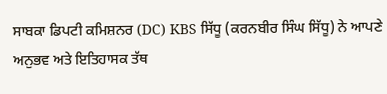ਸਾਬਕਾ ਡਿਪਟੀ ਕਮਿਸ਼ਨਰ (DC) KBS ਸਿੱਧੂ (ਕਰਨਬੀਰ ਸਿੰਘ ਸਿੱਧੂ) ਨੇ ਆਪਣੇ ਅਨੁਭਵ ਅਤੇ ਇਤਿਹਾਸਕ ਤੱਥ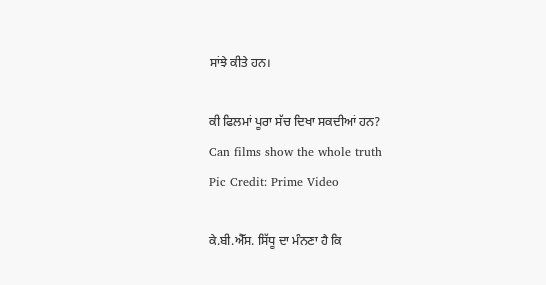ਸਾਂਝੇ ਕੀਤੇ ਹਨ।

ਕੀ ਫਿਲਮਾਂ ਪੂਰਾ ਸੱਚ ਦਿਖਾ ਸਕਦੀਆਂ ਹਨ?
Can films show the whole truth
Pic Credit: Prime Video

ਕੇ.ਬੀ.ਐੱਸ. ਸਿੱਧੂ ਦਾ ਮੰਨਣਾ ਹੈ ਕਿ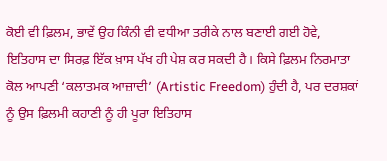ਕੋਈ ਵੀ ਫ਼ਿਲਮ, ਭਾਵੇਂ ਉਹ ਕਿੰਨੀ ਵੀ ਵਧੀਆ ਤਰੀਕੇ ਨਾਲ ਬਣਾਈ ਗਈ ਹੋਵੇ, ਇਤਿਹਾਸ ਦਾ ਸਿਰਫ਼ ਇੱਕ ਖ਼ਾਸ ਪੱਖ ਹੀ ਪੇਸ਼ ਕਰ ਸਕਦੀ ਹੈ। ਕਿਸੇ ਫ਼ਿਲਮ ਨਿਰਮਾਤਾ ਕੋਲ ਆਪਣੀ ‘ਕਲਾਤਮਕ ਆਜ਼ਾਦੀ’ (Artistic Freedom) ਹੁੰਦੀ ਹੈ, ਪਰ ਦਰਸ਼ਕਾਂ ਨੂੰ ਉਸ ਫ਼ਿਲਮੀ ਕਹਾਣੀ ਨੂੰ ਹੀ ਪੂਰਾ ਇਤਿਹਾਸ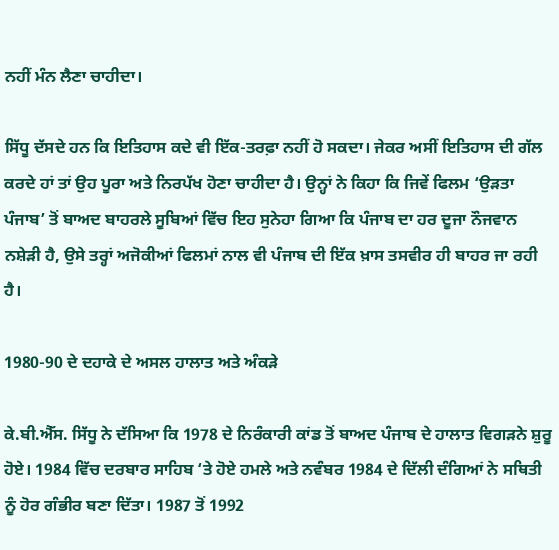ਨਹੀਂ ਮੰਨ ਲੈਣਾ ਚਾਹੀਦਾ।

ਸਿੱਧੂ ਦੱਸਦੇ ਹਨ ਕਿ ਇਤਿਹਾਸ ਕਦੇ ਵੀ ਇੱਕ-ਤਰਫ਼ਾ ਨਹੀਂ ਹੋ ਸਕਦਾ। ਜੇਕਰ ਅਸੀਂ ਇਤਿਹਾਸ ਦੀ ਗੱਲ ਕਰਦੇ ਹਾਂ ਤਾਂ ਉਹ ਪੂਰਾ ਅਤੇ ਨਿਰਪੱਖ ਹੋਣਾ ਚਾਹੀਦਾ ਹੈ। ਉਨ੍ਹਾਂ ਨੇ ਕਿਹਾ ਕਿ ਜਿਵੇਂ ਫਿਲਮ ‘ਉੜਤਾ ਪੰਜਾਬ’ ਤੋਂ ਬਾਅਦ ਬਾਹਰਲੇ ਸੂਬਿਆਂ ਵਿੱਚ ਇਹ ਸੁਨੇਹਾ ਗਿਆ ਕਿ ਪੰਜਾਬ ਦਾ ਹਰ ਦੂਜਾ ਨੌਜਵਾਨ ਨਸ਼ੇੜੀ ਹੈ, ਉਸੇ ਤਰ੍ਹਾਂ ਅਜੋਕੀਆਂ ਫਿਲਮਾਂ ਨਾਲ ਵੀ ਪੰਜਾਬ ਦੀ ਇੱਕ ਖ਼ਾਸ ਤਸਵੀਰ ਹੀ ਬਾਹਰ ਜਾ ਰਹੀ ਹੈ।

1980-90 ਦੇ ਦਹਾਕੇ ਦੇ ਅਸਲ ਹਾਲਾਤ ਅਤੇ ਅੰਕੜੇ

ਕੇ.ਬੀ.ਐੱਸ. ਸਿੱਧੂ ਨੇ ਦੱਸਿਆ ਕਿ 1978 ਦੇ ਨਿਰੰਕਾਰੀ ਕਾਂਡ ਤੋਂ ਬਾਅਦ ਪੰਜਾਬ ਦੇ ਹਾਲਾਤ ਵਿਗੜਨੇ ਸ਼ੁਰੂ ਹੋਏ। 1984 ਵਿੱਚ ਦਰਬਾਰ ਸਾਹਿਬ ‘ਤੇ ਹੋਏ ਹਮਲੇ ਅਤੇ ਨਵੰਬਰ 1984 ਦੇ ਦਿੱਲੀ ਦੰਗਿਆਂ ਨੇ ਸਥਿਤੀ ਨੂੰ ਹੋਰ ਗੰਭੀਰ ਬਣਾ ਦਿੱਤਾ। 1987 ਤੋਂ 1992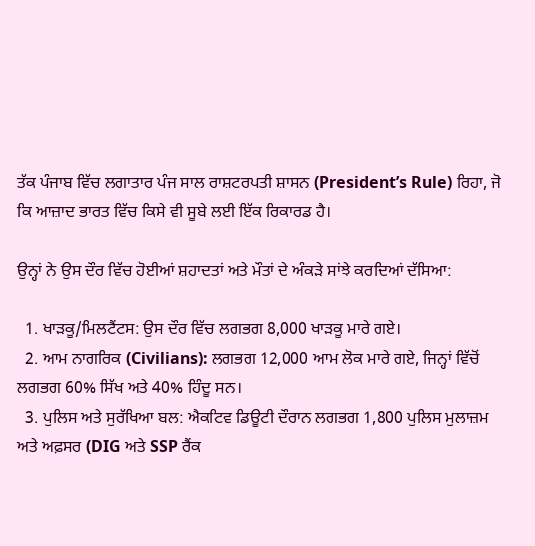ਤੱਕ ਪੰਜਾਬ ਵਿੱਚ ਲਗਾਤਾਰ ਪੰਜ ਸਾਲ ਰਾਸ਼ਟਰਪਤੀ ਸ਼ਾਸਨ (President’s Rule) ਰਿਹਾ, ਜੋ ਕਿ ਆਜ਼ਾਦ ਭਾਰਤ ਵਿੱਚ ਕਿਸੇ ਵੀ ਸੂਬੇ ਲਈ ਇੱਕ ਰਿਕਾਰਡ ਹੈ।

ਉਨ੍ਹਾਂ ਨੇ ਉਸ ਦੌਰ ਵਿੱਚ ਹੋਈਆਂ ਸ਼ਹਾਦਤਾਂ ਅਤੇ ਮੌਤਾਂ ਦੇ ਅੰਕੜੇ ਸਾਂਝੇ ਕਰਦਿਆਂ ਦੱਸਿਆ:

  1. ਖਾੜਕੂ/ਮਿਲਟੈਂਟਸ: ਉਸ ਦੌਰ ਵਿੱਚ ਲਗਭਗ 8,000 ਖਾੜਕੂ ਮਾਰੇ ਗਏ।
  2. ਆਮ ਨਾਗਰਿਕ (Civilians): ਲਗਭਗ 12,000 ਆਮ ਲੋਕ ਮਾਰੇ ਗਏ, ਜਿਨ੍ਹਾਂ ਵਿੱਚੋਂ ਲਗਭਗ 60% ਸਿੱਖ ਅਤੇ 40% ਹਿੰਦੂ ਸਨ।
  3. ਪੁਲਿਸ ਅਤੇ ਸੁਰੱਖਿਆ ਬਲ: ਐਕਟਿਵ ਡਿਊਟੀ ਦੌਰਾਨ ਲਗਭਗ 1,800 ਪੁਲਿਸ ਮੁਲਾਜ਼ਮ ਅਤੇ ਅਫ਼ਸਰ (DIG ਅਤੇ SSP ਰੈਂਕ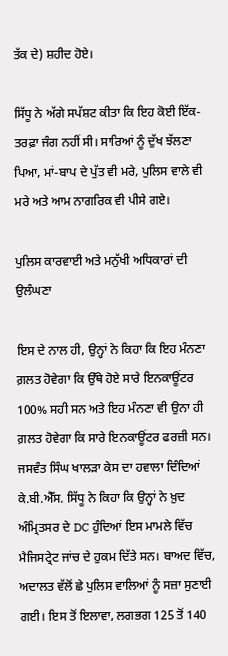ਤੱਕ ਦੇ) ਸ਼ਹੀਦ ਹੋਏ।

ਸਿੱਧੂ ਨੇ ਅੱਗੇ ਸਪੱਸ਼ਟ ਕੀਤਾ ਕਿ ਇਹ ਕੋਈ ਇੱਕ-ਤਰਫ਼ਾ ਜੰਗ ਨਹੀਂ ਸੀ। ਸਾਰਿਆਂ ਨੂੰ ਦੁੱਖ ਝੱਲਣਾ ਪਿਆ, ਮਾਂ-ਬਾਪ ਦੇ ਪੁੱਤ ਵੀ ਮਰੇ, ਪੁਲਿਸ ਵਾਲੇ ਵੀ ਮਰੇ ਅਤੇ ਆਮ ਨਾਗਰਿਕ ਵੀ ਪੀਸੇ ਗਏ।

ਪੁਲਿਸ ਕਾਰਵਾਈ ਅਤੇ ਮਨੁੱਖੀ ਅਧਿਕਾਰਾਂ ਦੀ ਉਲੰਘਣਾ

ਇਸ ਦੇ ਨਾਲ ਹੀ, ਉਨ੍ਹਾਂ ਨੇ ਕਿਹਾ ਕਿ ਇਹ ਮੰਨਣਾ ਗ਼ਲਤ ਹੋਵੇਗਾ ਕਿ ਉੱਥੇ ਹੋਏ ਸਾਰੇ ਇਨਕਾਊਂਟਰ 100% ਸਹੀ ਸਨ ਅਤੇ ਇਹ ਮੰਨਣਾ ਵੀ ਉਨਾ ਹੀ ਗ਼ਲਤ ਹੋਵੇਗਾ ਕਿ ਸਾਰੇ ਇਨਕਾਊਂਟਰ ਫਰਜ਼ੀ ਸਨ। ਜਸਵੰਤ ਸਿੰਘ ਖਾਲੜਾ ਕੇਸ ਦਾ ਹਵਾਲਾ ਦਿੰਦਿਆਂ ਕੇ.ਬੀ.ਐੱਸ. ਸਿੱਧੂ ਨੇ ਕਿਹਾ ਕਿ ਉਨ੍ਹਾਂ ਨੇ ਖ਼ੁਦ ਅੰਮ੍ਰਿਤਸਰ ਦੇ DC ਹੁੰਦਿਆਂ ਇਸ ਮਾਮਲੇ ਵਿੱਚ ਮੈਜਿਸਟ੍ਰੇਟ ਜਾਂਚ ਦੇ ਹੁਕਮ ਦਿੱਤੇ ਸਨ। ਬਾਅਦ ਵਿੱਚ, ਅਦਾਲਤ ਵੱਲੋਂ ਛੇ ਪੁਲਿਸ ਵਾਲਿਆਂ ਨੂੰ ਸਜ਼ਾ ਸੁਣਾਈ ਗਈ। ਇਸ ਤੋਂ ਇਲਾਵਾ, ਲਗਭਗ 125 ਤੋਂ 140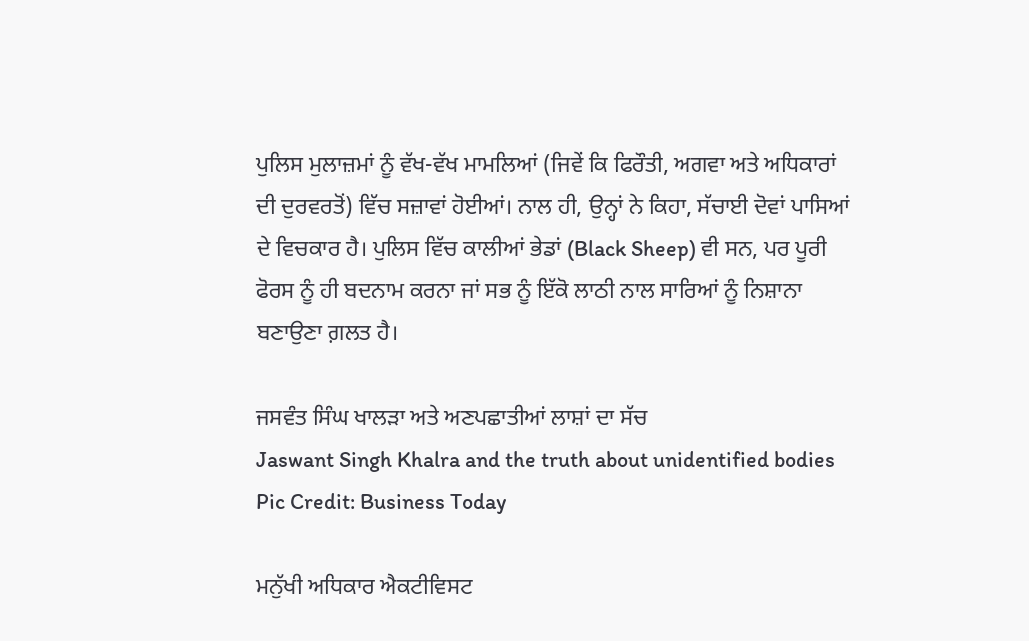ਪੁਲਿਸ ਮੁਲਾਜ਼ਮਾਂ ਨੂੰ ਵੱਖ-ਵੱਖ ਮਾਮਲਿਆਂ (ਜਿਵੇਂ ਕਿ ਫਿਰੌਤੀ, ਅਗਵਾ ਅਤੇ ਅਧਿਕਾਰਾਂ ਦੀ ਦੁਰਵਰਤੋਂ) ਵਿੱਚ ਸਜ਼ਾਵਾਂ ਹੋਈਆਂ। ਨਾਲ ਹੀ, ਉਨ੍ਹਾਂ ਨੇ ਕਿਹਾ, ਸੱਚਾਈ ਦੋਵਾਂ ਪਾਸਿਆਂ ਦੇ ਵਿਚਕਾਰ ਹੈ। ਪੁਲਿਸ ਵਿੱਚ ਕਾਲੀਆਂ ਭੇਡਾਂ (Black Sheep) ਵੀ ਸਨ, ਪਰ ਪੂਰੀ ਫੋਰਸ ਨੂੰ ਹੀ ਬਦਨਾਮ ਕਰਨਾ ਜਾਂ ਸਭ ਨੂੰ ਇੱਕੋ ਲਾਠੀ ਨਾਲ ਸਾਰਿਆਂ ਨੂੰ ਨਿਸ਼ਾਨਾ ਬਣਾਉਣਾ ਗ਼ਲਤ ਹੈ।

ਜਸਵੰਤ ਸਿੰਘ ਖਾਲੜਾ ਅਤੇ ਅਣਪਛਾਤੀਆਂ ਲਾਸ਼ਾਂ ਦਾ ਸੱਚ
Jaswant Singh Khalra and the truth about unidentified bodies
Pic Credit: Business Today

ਮਨੁੱਖੀ ਅਧਿਕਾਰ ਐਕਟੀਵਿਸਟ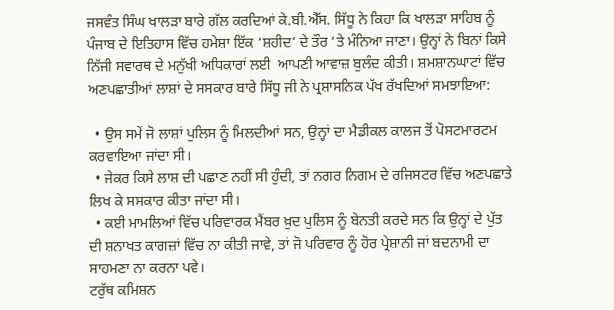ਜਸਵੰਤ ਸਿੰਘ ਖਾਲੜਾ ਬਾਰੇ ਗੱਲ ਕਰਦਿਆਂ ਕੇ.ਬੀ.ਐੱਸ. ਸਿੱਧੂ ਨੇ ਕਿਹਾ ਕਿ ਖਾਲੜਾ ਸਾਹਿਬ ਨੂੰ ਪੰਜਾਬ ਦੇ ਇਤਿਹਾਸ ਵਿੱਚ ਹਮੇਸ਼ਾ ਇੱਕ ‘ਸ਼ਹੀਦ’ ਦੇ ਤੌਰ ‘ਤੇ ਮੰਨਿਆ ਜਾਣਾ। ਉਨ੍ਹਾਂ ਨੇ ਬਿਨਾਂ ਕਿਸੇ ਨਿੱਜੀ ਸਵਾਰਥ ਦੇ ਮਨੁੱਖੀ ਅਧਿਕਾਰਾਂ ਲਈ  ਆਪਣੀ ਆਵਾਜ਼ ਬੁਲੰਦ ਕੀਤੀ। ਸ਼ਮਸ਼ਾਨਘਾਟਾਂ ਵਿੱਚ ਅਣਪਛਾਤੀਆਂ ਲਾਸ਼ਾਂ ਦੇ ਸਸਕਾਰ ਬਾਰੇ ਸਿੱਧੂ ਜੀ ਨੇ ਪ੍ਰਸ਼ਾਸਨਿਕ ਪੱਖ ਰੱਖਦਿਆਂ ਸਮਝਾਇਆ:

  • ਉਸ ਸਮੇਂ ਜੋ ਲਾਸ਼ਾਂ ਪੁਲਿਸ ਨੂੰ ਮਿਲਦੀਆਂ ਸਨ, ਉਨ੍ਹਾਂ ਦਾ ਮੈਡੀਕਲ ਕਾਲਜ ਤੋਂ ਪੋਸਟਮਾਰਟਮ ਕਰਵਾਇਆ ਜਾਂਦਾ ਸੀ।
  • ਜੇਕਰ ਕਿਸੇ ਲਾਸ਼ ਦੀ ਪਛਾਣ ਨਹੀਂ ਸੀ ਹੁੰਦੀ, ਤਾਂ ਨਗਰ ਨਿਗਮ ਦੇ ਰਜਿਸਟਰ ਵਿੱਚ ਅਣਪਛਾਤੇ ਲਿਖ ਕੇ ਸਸਕਾਰ ਕੀਤਾ ਜਾਂਦਾ ਸੀ।
  • ਕਈ ਮਾਮਲਿਆਂ ਵਿੱਚ ਪਰਿਵਾਰਕ ਮੈਂਬਰ ਖ਼ੁਦ ਪੁਲਿਸ ਨੂੰ ਬੇਨਤੀ ਕਰਦੇ ਸਨ ਕਿ ਉਨ੍ਹਾਂ ਦੇ ਪੁੱਤ ਦੀ ਸ਼ਨਾਖਤ ਕਾਗਜ਼ਾਂ ਵਿੱਚ ਨਾ ਕੀਤੀ ਜਾਵੇ, ਤਾਂ ਜੋ ਪਰਿਵਾਰ ਨੂੰ ਹੋਰ ਪ੍ਰੇਸ਼ਾਨੀ ਜਾਂ ਬਦਨਾਮੀ ਦਾ ਸਾਹਮਣਾ ਨਾ ਕਰਨਾ ਪਵੇ।
ਟਰੁੱਥ ਕਮਿਸ਼ਨ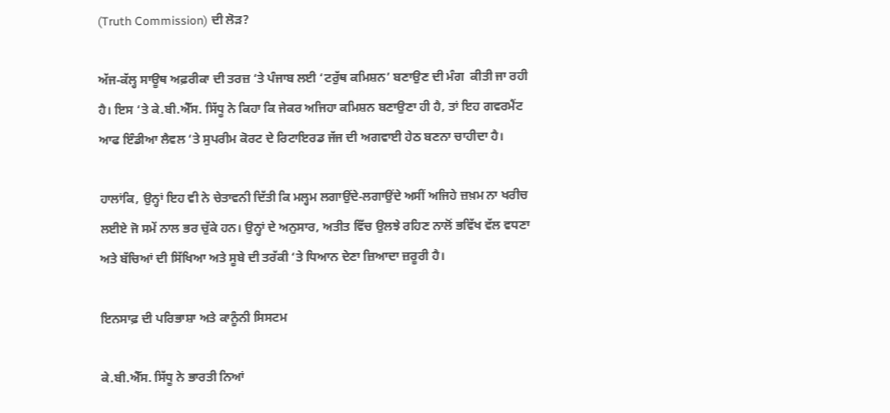(Truth Commission) ਦੀ ਲੋੜ?

ਅੱਜ-ਕੱਲ੍ਹ ਸਾਊਥ ਅਫ਼ਰੀਕਾ ਦੀ ਤਰਜ਼ ‘ਤੇ ਪੰਜਾਬ ਲਈ ‘ਟਰੁੱਥ ਕਮਿਸ਼ਨ’ ਬਣਾਉਣ ਦੀ ਮੰਗ  ਕੀਤੀ ਜਾ ਰਹੀ ਹੈ। ਇਸ ‘ਤੇ ਕੇ.ਬੀ.ਐੱਸ. ਸਿੱਧੂ ਨੇ ਕਿਹਾ ਕਿ ਜੇਕਰ ਅਜਿਹਾ ਕਮਿਸ਼ਨ ਬਣਾਉਣਾ ਹੀ ਹੈ, ਤਾਂ ਇਹ ਗਵਰਮੈਂਟ ਆਫ ਇੰਡੀਆ ਲੈਵਲ ‘ਤੇ ਸੁਪਰੀਮ ਕੋਰਟ ਦੇ ਰਿਟਾਇਰਡ ਜੱਜ ਦੀ ਅਗਵਾਈ ਹੇਠ ਬਣਨਾ ਚਾਹੀਦਾ ਹੈ।

ਹਾਲਾਂਕਿ, ਉਨ੍ਹਾਂ ਇਹ ਵੀ ਨੇ ਚੇਤਾਵਨੀ ਦਿੱਤੀ ਕਿ ਮਲ੍ਹਮ ਲਗਾਉਂਦੇ-ਲਗਾਉਂਦੇ ਅਸੀਂ ਅਜਿਹੇ ਜ਼ਖ਼ਮ ਨਾ ਖਰੀਚ ਲਈਏ ਜੋ ਸਮੇਂ ਨਾਲ ਭਰ ਚੁੱਕੇ ਹਨ। ਉਨ੍ਹਾਂ ਦੇ ਅਨੁਸਾਰ, ਅਤੀਤ ਵਿੱਚ ਉਲਝੇ ਰਹਿਣ ਨਾਲੋਂ ਭਵਿੱਖ ਵੱਲ ਵਧਣਾ ਅਤੇ ਬੱਚਿਆਂ ਦੀ ਸਿੱਖਿਆ ਅਤੇ ਸੂਬੇ ਦੀ ਤਰੱਕੀ ‘ਤੇ ਧਿਆਨ ਦੇਣਾ ਜ਼ਿਆਦਾ ਜ਼ਰੂਰੀ ਹੈ।

ਇਨਸਾਫ਼ ਦੀ ਪਰਿਭਾਸ਼ਾ ਅਤੇ ਕਾਨੂੰਨੀ ਸਿਸਟਮ

ਕੇ.ਬੀ.ਐੱਸ. ਸਿੱਧੂ ਨੇ ਭਾਰਤੀ ਨਿਆਂ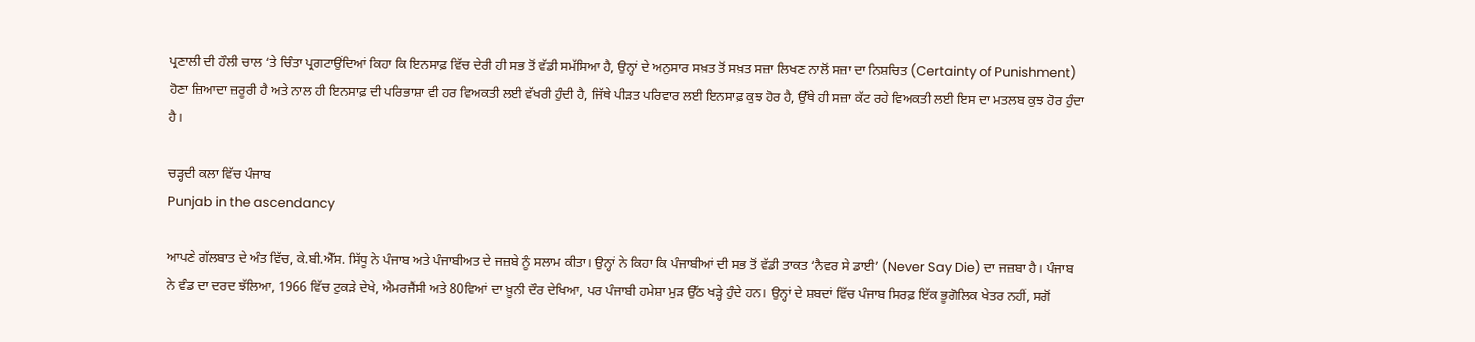ਪ੍ਰਣਾਲੀ ਦੀ ਹੌਲੀ ਚਾਲ ‘ਤੇ ਚਿੰਤਾ ਪ੍ਰਗਟਾਉਂਦਿਆਂ ਕਿਹਾ ਕਿ ਇਨਸਾਫ਼ ਵਿੱਚ ਦੇਰੀ ਹੀ ਸਭ ਤੋਂ ਵੱਡੀ ਸਮੱਸਿਆ ਹੈ, ਉਨ੍ਹਾਂ ਦੇ ਅਨੁਸਾਰ ਸਖ਼ਤ ਤੋਂ ਸਖ਼ਤ ਸਜ਼ਾ ਲਿਖਣ ਨਾਲੋਂ ਸਜ਼ਾ ਦਾ ਨਿਸ਼ਚਿਤ (Certainty of Punishment) ਹੋਣਾ ਜ਼ਿਆਦਾ ਜ਼ਰੂਰੀ ਹੈ ਅਤੇ ਨਾਲ ਹੀ ਇਨਸਾਫ਼ ਦੀ ਪਰਿਭਾਸ਼ਾ ਵੀ ਹਰ ਵਿਅਕਤੀ ਲਈ ਵੱਖਰੀ ਹੁੰਦੀ ਹੈ, ਜਿੱਥੇ ਪੀੜਤ ਪਰਿਵਾਰ ਲਈ ਇਨਸਾਫ਼ ਕੁਝ ਹੋਰ ਹੈ, ਉੱਥੇ ਹੀ ਸਜ਼ਾ ਕੱਟ ਰਹੇ ਵਿਅਕਤੀ ਲਈ ਇਸ ਦਾ ਮਤਲਬ ਕੁਝ ਹੋਰ ਹੁੰਦਾ ਹੈ।

ਚੜ੍ਹਦੀ ਕਲਾ ਵਿੱਚ ਪੰਜਾਬ
Punjab in the ascendancy

ਆਪਣੇ ਗੱਲਬਾਤ ਦੇ ਅੰਤ ਵਿੱਚ, ਕੇ.ਬੀ.ਐੱਸ. ਸਿੱਧੂ ਨੇ ਪੰਜਾਬ ਅਤੇ ਪੰਜਾਬੀਅਤ ਦੇ ਜਜ਼ਬੇ ਨੂੰ ਸਲਾਮ ਕੀਤਾ। ਉਨ੍ਹਾਂ ਨੇ ਕਿਹਾ ਕਿ ਪੰਜਾਬੀਆਂ ਦੀ ਸਭ ਤੋਂ ਵੱਡੀ ਤਾਕਤ ‘ਨੈਵਰ ਸੇ ਡਾਈ’ (Never Say Die) ਦਾ ਜਜ਼ਬਾ ਹੈ। ਪੰਜਾਬ ਨੇ ਵੰਡ ਦਾ ਦਰਦ ਝੱਲਿਆ, 1966 ਵਿੱਚ ਟੁਕੜੇ ਦੇਖੇ, ਐਮਰਜੈਂਸੀ ਅਤੇ 80ਵਿਆਂ ਦਾ ਖ਼ੂਨੀ ਦੌਰ ਦੇਖਿਆ, ਪਰ ਪੰਜਾਬੀ ਹਮੇਸ਼ਾ ਮੁੜ ਉੱਠ ਖੜ੍ਹੇ ਹੁੰਦੇ ਹਨ। ਉਨ੍ਹਾਂ ਦੇ ਸ਼ਬਦਾਂ ਵਿੱਚ ਪੰਜਾਬ ਸਿਰਫ਼ ਇੱਕ ਭੂਗੋਲਿਕ ਖੇਤਰ ਨਹੀਂ, ਸਗੋਂ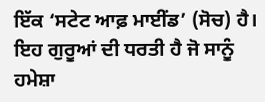ਇੱਕ ‘ਸਟੇਟ ਆਫ਼ ਮਾਈਂਡ’ (ਸੋਚ) ਹੈ। ਇਹ ਗੁਰੂਆਂ ਦੀ ਧਰਤੀ ਹੈ ਜੋ ਸਾਨੂੰ ਹਮੇਸ਼ਾ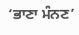‘ਭਾਣਾ ਮੰਨਣ’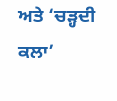ਅਤੇ ‘ਚੜ੍ਹਦੀ ਕਲਾ’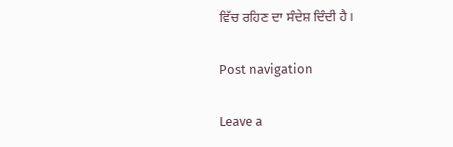ਵਿੱਚ ਰਹਿਣ ਦਾ ਸੰਦੇਸ਼ ਦਿੰਦੀ ਹੈ।

Post navigation

Leave a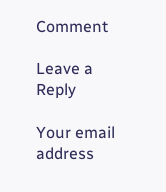Comment

Leave a Reply

Your email address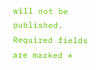will not be published. Required fields are marked *